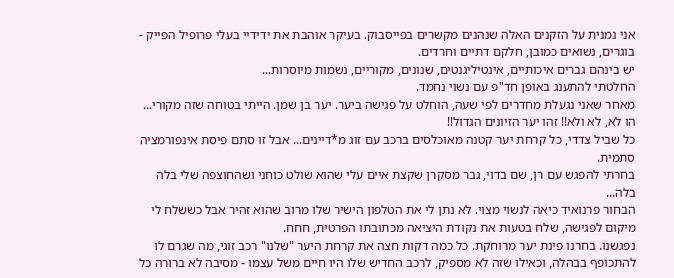אני נמנית על הזקנים האלה שנהנים מקשרים בפייסבוק. בעיקר אוהבת את ידידיי בעלי פרופיל הפייק - בוגרים, נשואים כמובן, חלקם דתיים וחרדים.
יש בינהם גברים איכותיים, אינטיליגנטים, שנונים, מקוריים, נשמות מיוסרות...
החלטתי להתענג באופן חד"פ עם נשוי נחמד.
מאחר שאני נגעלת מחדרים לפי שעה, הוחלט על פגישה ביער. יער בן שמן. הייתי בטוחה שזה מקורי...
הו לא, לא ולא!! זהו יער הזיונים הגדול!!
כל שביל צדדי, כל קרחת יער קטנה מאוכלסים ברכב עם זוג מ*דיינים... אבל זו סתם פיסת אינפורמציה סתמית.
בחרתי להפגש עם רן, שם בדוי, גבר מסקרן שקצת איים עלי שהוא שולט כוחני ושהחוצפה שלי בלה בלה...
הבחור פרנואיד כיאה לנשוי מצוי. לא נתן לי את הטלפון הישיר שלו מרוב שהוא זהיר אבל כששלח לי מיקום לפגישה, שלח בטעות את נקודת היציאה מכתובתו הפרטית, חחח.
נפגשנו. בחרנו פינת יער מרוחקת. כל כמה דקות חצה את קרחת היער "שלנו" רכב זוגי, מה שגרם לו להתכופף בבהלה, וכאילו שזה לא מספיק, לרכב החדיש שלו היו חיים משל עצמו - מסיבה לא ברורה כל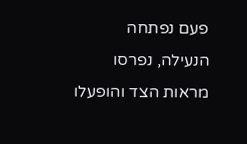פעם נפתחה הנעילה, נפרסו מראות הצד והופעלו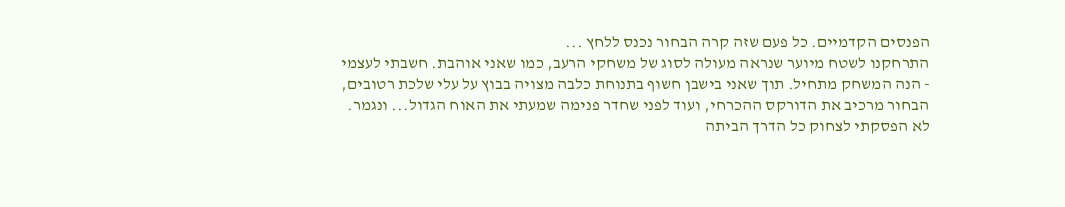הפנסים הקדמיים. כל פעם שזה קרה הבחור נכנס ללחץ ...
התרחקנו לשטח מיוער שנראה מעולה לסוג של משחקי הרעב, כמו שאני אוהבת. חשבתי לעצמי - הנה המשחק מתחיל. תוך שאני בישבן חשוף בתנוחת כלבה מצויה בבוץ על עלי שלכת רטובים, הבחור מרכיב את הדורקס ההכרחי, ועוד לפני שחדר פנימה שמעתי את האוח הגדול... ונגמר.
לא הפסקתי לצחוק כל הדרך הביתה